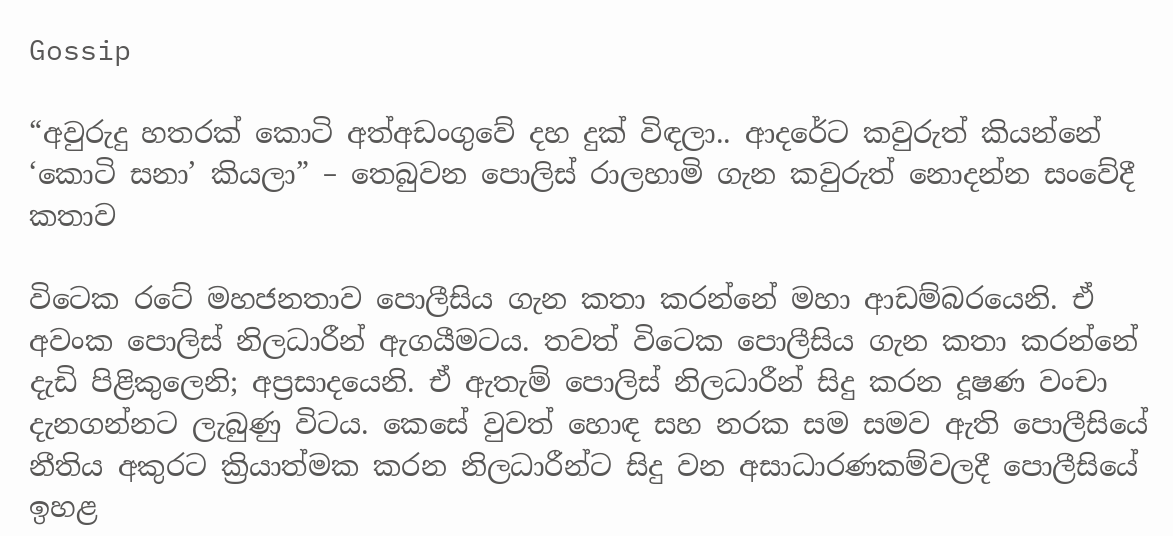Gossip

“අවුරුදු හතරක් කොටි අත්අඩංගුවේ දහ දුක් විඳලා.. ආදරේට කවුරුත් කියන්නේ ‘කොටි සනා’ කියලා” – තෙබුවන පොලිස් රාලහාමි ගැන කවුරුත් නොදන්න සංවේදී කතාව

විටෙක රටේ මහජනතාව පොලීසිය ගැන කතා කරන්නේ මහා ආඩම්බරයෙනි. ඒ අවංක පොලිස් නිලධාරීන් ඇගයීමටය. තවත් විටෙක පොලීසිය ගැන කතා කරන්නේ දැඩි පිළිකුලෙනි; අප්‍රසාදයෙනි. ඒ ඇතැම් පොලිස් නිලධාරීන් සිදු කරන දූෂණ වංචා දැනගන්නට ලැබුණු විටය. කෙසේ වුවත් හොඳ සහ නරක සම සමව ඇති පොලීසියේ නීතිය අකුරට ක්‍රියාත්මක කරන නිලධාරීන්ට සිදු වන අසාධාරණකම්වලදී පොලීසියේ ඉහළ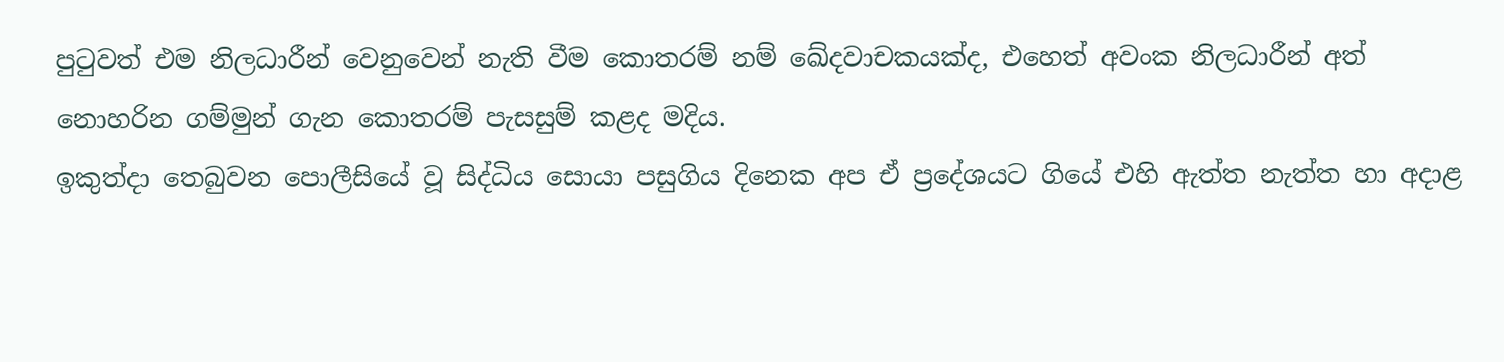පුටුවත් එම නිලධාරීන් වෙනුවෙන් නැති වීම කොතරම් නම් ඛේදවාචකයක්ද, එහෙත් අවංක නිලධාරීන් අත් නොහරින ගම්මුන් ගැන කොතරම් පැසසුම් කළද මදිය.
ඉකුත්දා තෙබුවන පොලීසියේ වූ සිද්ධිය සොයා පසුගිය දිනෙක අප ඒ ප්‍රදේශයට ගියේ එහි ඇත්ත නැත්ත හා අදාළ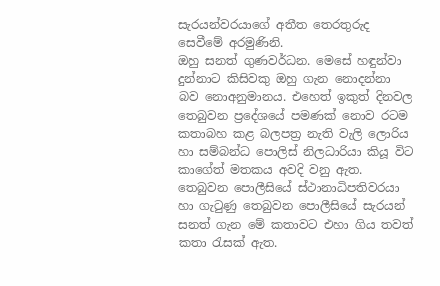සැරයන්වරයාගේ අතීත තෙරතුරුද සෙවීමේ අරමුණිනි.
ඔහු සනත් ගුණවර්ධන. මෙසේ හඳුන්වා දුන්නාට කිසිවකු ඔහු ගැන නොදන්නා බව නොඅනුමානය. එහෙත් ඉකුත් දිනවල තෙබුවන ප්‍රදේශයේ පමණක් නොව රටම කතාබහ කළ බලපත්‍ර නැති වැලි ලොරිය හා සම්බන්ධ පොලිස් නිලධාරියා කියූ විට කාගේත් මතකය අවදි වනු ඇත. තෙබුවන පොලීසියේ ස්ථානාධිපතිවරයා හා ගැටුණු තෙබුවන පොලීසියේ සැරයන් සනත් ගැන මේ කතාවට එහා ගිය තවත් කතා රැසක් ඇත.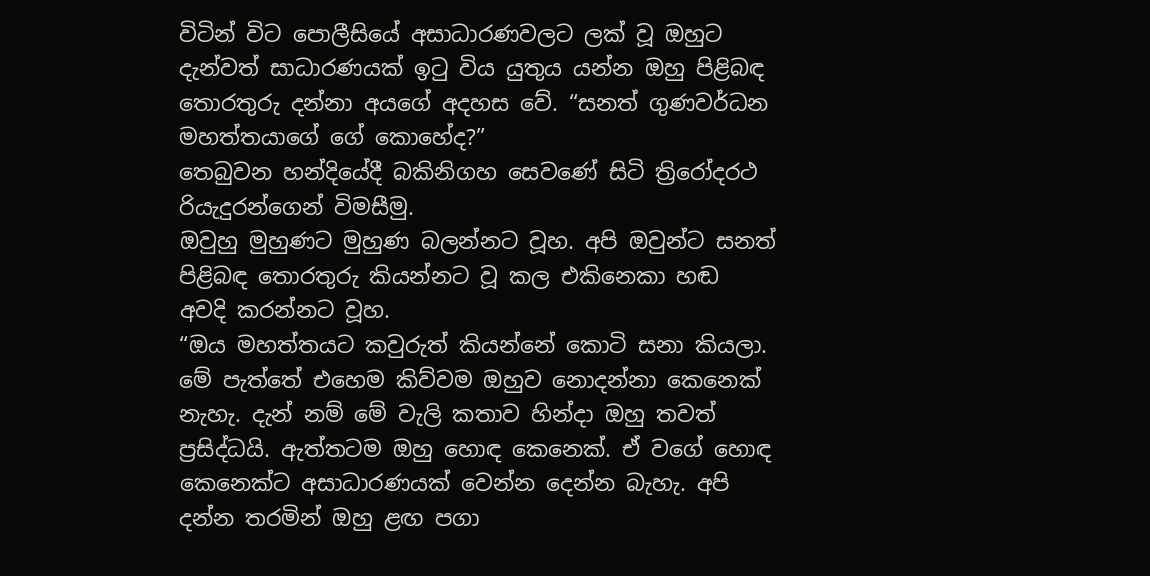විටින් විට පොලීසියේ අසාධාරණවලට ලක් වූ ඔහුට දැන්වත් සාධාරණයක් ඉටු විය යුතුය යන්න ඔහු පිළිබඳ තොරතුරු දන්නා අයගේ අදහස වේ. “සනත් ගුණවර්ධන මහත්තයාගේ ගේ කොහේද?”
තෙබුවන හන්දියේදී බකිනිගහ සෙවණේ සිටි ත්‍රිරෝදරථ රියැදුරන්ගෙන් විමසීමු.
ඔවුහු මුහුණට මුහුණ බලන්නට වූහ. අපි ඔවුන්ට සනත් පිළිබඳ තොරතුරු කියන්නට වූ කල එකිනෙකා හඬ අවදි කරන්නට වූහ.
“ඔය මහත්තයට කවුරුත් කියන්නේ කොටි සනා කියලා. මේ පැත්තේ එහෙම කිව්වම ඔහුව නොදන්නා කෙනෙක් නැහැ. දැන් නම් මේ වැලි කතාව හින්දා ඔහු තවත් ප්‍රසිද්ධයි. ඇත්තටම ඔහු හොඳ කෙනෙක්. ඒ වගේ හොඳ කෙනෙක්ට අසාධාරණයක් වෙන්න දෙන්න බැහැ. අපි දන්න තරමින් ඔහු ළඟ පගා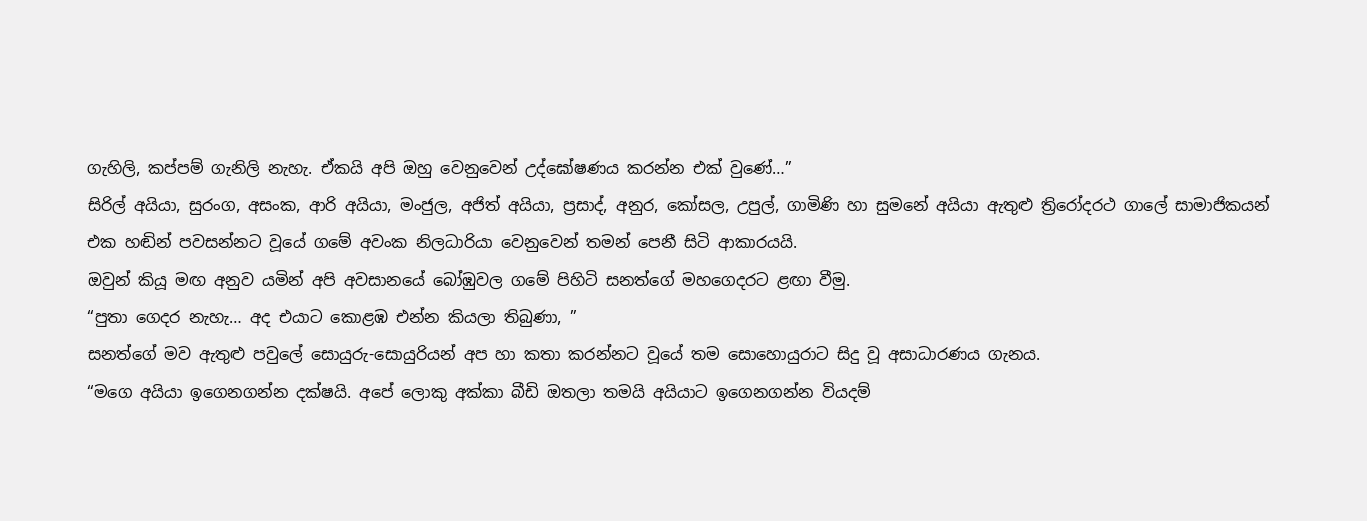ගැහිලි, කප්පම් ගැනිලි නැහැ. ඒකයි අපි ඔහු වෙනුවෙන් උද්ඝෝෂණය කරන්න එක් වුණේ…”
සිරිල් අයියා, සුරංග, අසංක, ආරි අයියා, මංජුල, අජිත් අයියා, ප්‍රසාද්, අනුර, කෝසල, උපුල්, ගාමිණි හා සුමනේ අයියා ඇතුළු ත්‍රිරෝදරථ ගාලේ සාමාජිකයන් එක හඬින් පවසන්නට වූයේ ගමේ අවංක නිලධාරියා වෙනුවෙන් තමන් පෙනී සිටි ආකාරයයි.
ඔවුන් කියූ මඟ අනුව යමින් අපි අවසානයේ බෝඹුවල ගමේ පිහිටි සනත්ගේ මහගෙදරට ළඟා වීමු.
“පුතා ගෙදර නැහැ… අද එයාට කොළඹ එන්න කියලා තිබුණා, ”
සනත්ගේ මව ඇතුළු පවුලේ සොයුරු-සොයුරියන් අප හා කතා කරන්නට වූයේ තම සොහොයුරාට සිදු වූ අසාධාරණය ගැනය.
“මගෙ අයියා ඉගෙනගන්න දක්ෂයි. අපේ ලොකු අක්කා බීඩි ඔතලා තමයි අයියාට ඉගෙනගන්න වියදම්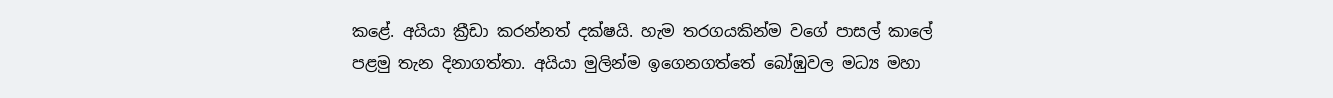කළේ. අයියා ක්‍රීඩා කරන්නත් දක්ෂයි. හැම තරගයකින්ම වගේ පාසල් කාලේ පළමු තැන දිනාගත්තා. අයියා මුලින්ම ඉගෙනගත්තේ බෝඹුවල මධ්‍ය මහා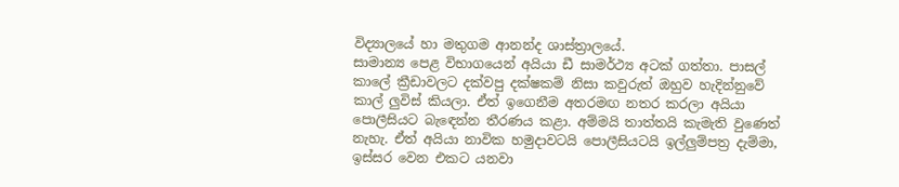විද්‍යාලයේ හා මතුගම ආනන්ද ශාස්ත්‍රාලයේ.
සාමාන්‍ය පෙළ විභාගයෙන් අයියා ඩී සාමර්ථ්‍ය අටක් ගත්තා. පාසල් කාලේ ක්‍රීඩාවලට දක්වපු දක්ෂකම් නිසා කවුරුත් ඔහුව හැදින්නුවේ කාල් ලුවිස් කියලා. ඒත් ඉගෙනීම අතරමඟ නතර කරලා අයියා පොලීසියට බැ‍ඳෙන්න තීරණය කළා. අම්මයි තාත්තයි කැමැති වුණෙත් නැහැ. ඒත් අයියා නාවික හමුදාවටයි පොලීසියටයි ඉල්ලුම්පත්‍ර දැම්මා, ඉස්සර වෙන එකට යනවා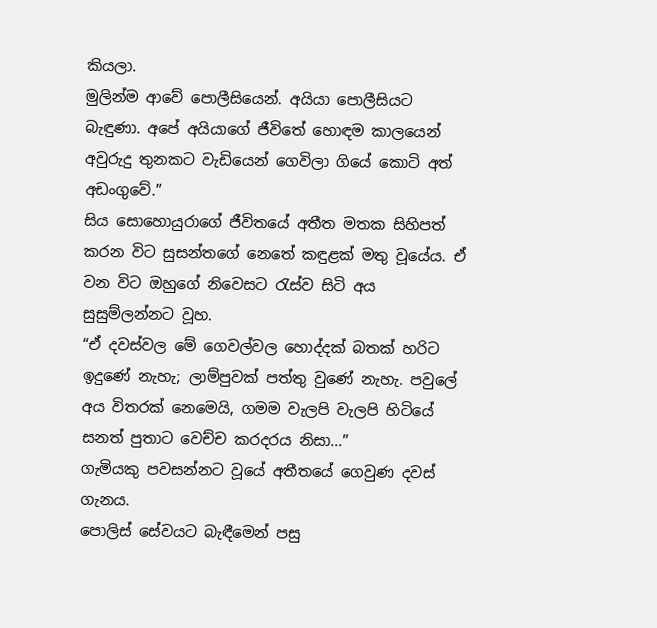කියලා.
මුලින්ම ආවේ පොලීසියෙන්. අයියා පොලීසියට බැඳුණා. අපේ අයියාගේ ජීවිතේ හොඳම කාලයෙන් අවුරුදු තුනකට වැඩියෙන් ගෙවිලා ගියේ කොටි අත් අඩංගුවේ.”
සිය සොහොයුරාගේ ජීවිතයේ අතීත මතක සිහිපත් කරන විට සුසන්තගේ නෙතේ කඳුළක් මතු වූයේය. ඒ වන විට ඔහුගේ නිවෙසට රැස්ව සිටි අය සුසුම්ලන්නට වූහ.
“ඒ දවස්වල මේ ගෙවල්වල හොද්දක් බතක් හරිට ඉදුණේ නැහැ; ලාම්පුවක් පත්තු වුණේ නැහැ. පවුලේ අය විතරක් නෙමෙයි, ගමම වැලපි වැලපි හිටියේ සනත් පුතාට වෙච්ච කරදරය නිසා…”
ගැමියකු පවසන්නට වූයේ අතීතයේ ගෙවුණ දවස් ගැනය.
පොලිස් සේවයට බැඳීමෙන් පසු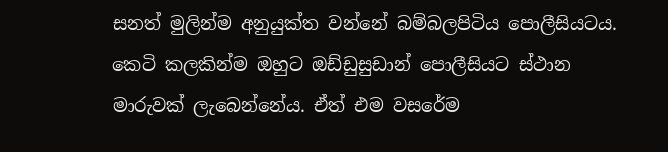සනත් මුලින්ම අනුයුක්ත වන්නේ බම්බලපිටිය පොලීසියටය. කෙටි කලකින්ම ඔහුට ඔඩ්ඩුසුඩාන් පොලීසියට ස්ථාන මාරුවක් ලැබෙන්නේය. ඒත් එම වසරේම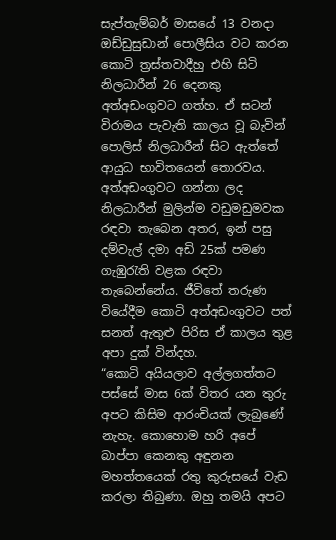සැප්තැම්බර් මාසයේ 13 වනදා ඔඩ්ඩුසුඩාන් පොලීසිය වට කරන කොටි ත්‍රස්තවාදීහු එහි සිටි නිලධාරීන් 26 දෙනකු අත්අඩංගුවට ගත්හ. ඒ සටන් විරාමය පැවැති කාලය වූ බැවින් පොලිස් නිලධාරීන් සිට ඇත්තේ ආයුධ භාවිතයෙන් තොරවය. අත්අඩංගුවට ගන්නා ලද නිලධාරීන් මුලින්ම වඩුමඩුමවක රඳවා තැබෙන අතර, ඉන් පසු දම්වැල් දමා අඩි 25ක් පමණ ගැඹුරැති වළක රඳවා තැබෙන්නේය. ජීවිතේ තරුණ වියේදීම කොටි අත්අඩංගුවට පත් සනත් ඇතුළු පිරිස ඒ කාලය තුළ අපා දුක් වින්දහ.
“කොටි අයියලාව අල්ලගත්තට පස්සේ මාස 6ක් විතර යන තුරු අපට කිසිම ආරංචියක් ලැබුණේ නැහැ. කොහොම හරි අපේ බාප්පා කෙනකු අඳුනන මහත්තයෙක් රතු කුරුසයේ වැඩ කරලා තිබුණා. ඔහු තමයි අපට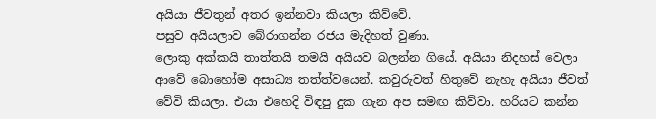අයියා ජීවතුන් අතර ඉන්නවා කියලා කිව්වේ.
පසුව අයියලාව බේරා‍ගන්න රජය මැදිහත් වුණා.
ලොකු අක්කයි තාත්තයි තමයි අයියව බලන්න ගියේ. අයියා නිදහස් වෙලා ආවේ බොහෝම අසාධ්‍ය තත්‍ත්වයෙන්. කවුරුවත් හිතුවේ නැහැ අයියා ජීවත් වේවි කියලා. එයා එහෙදි විඳපු දුක ගැන අප සමඟ කිව්වා. හරියට කන්න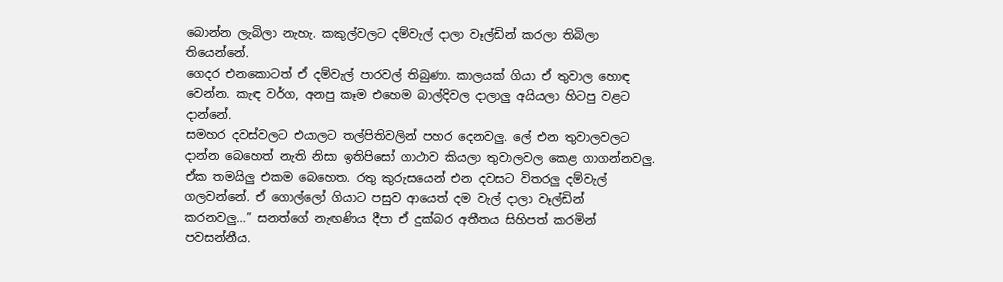බොන්න ලැබිලා නැහැ. කකුල්වලට දම්වැල් දාලා වෑල්ඩින් කරලා තිබිලා තියෙන්නේ.
ගෙදර එනකොටත් ඒ දම්වැල් පාරවල් තිබුණා. කාලයක් ගියා ඒ තුවාල හොඳ වෙන්න. කැඳ වර්ග, අනපු කෑම එහෙම බාල්දිවල දාලාලු අයියලා හිටපු වළට දාන්නේ.
සමහර දවස්වලට එයාලට තල්පිතිවලින් පහර දෙනවලු. ලේ එන තුවාලවලට දාන්න බෙහෙත් නැති නිසා ඉතිපිසෝ ගාථාව කියලා තුවාලවල කෙළ ගාගන්නවලු.
ඒක තමයිලු එකම බෙහෙත. රතු කුරුසයෙන් එන දවසට විතරලු දම්වැල් ගලවන්නේ. ඒ ගොල්ලෝ ගියාට පසුව ආයෙත් දම වැල් දාලා වෑල්ඩින් කරනවලු…” සනත්ගේ නැඟණිය දීපා ඒ දුක්බර අතීතය සිහිපත් කරමින් පවසන්නීය.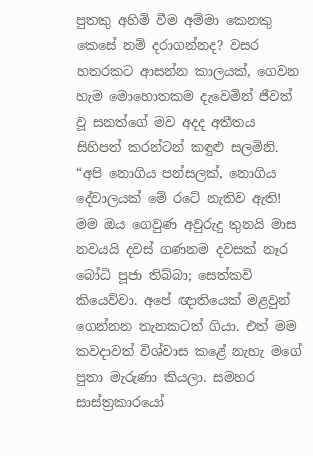පුතකු අහිමි වීම අම්මා කෙනකු කෙසේ නම් දරාගන්නද? වසර හතරකට ආසන්න කාලයක්, ගෙවන හැම මොහොතකම දැවෙමින් ජීවත් වූ සනත්ගේ මව අදද අතීතය සිහිපත් කරන්ටන් කඳුළු සලමිනි.
“අපි නොගිය පන්සලක්, නොගිය දේවාලයක් මේ රටේ නැතිව ඇති! මම ඔය ගෙවුණ අවුරුදු තුනයි මාස නවයයි දවස් ගණනම දවසක් නෑර බෝධි පූජා තිබ්බා; සෙත්කවි කියෙව්වා. අපේ ඥාතියෙක් මළවුන් ගෙන්නන තැනකටත් ගියා. එත් මම කවදාවත් විශ්වාස කළේ නැහැ මගේ පුතා මැරුණා කියලා. සමහර සාස්ත්‍රකාරයෝ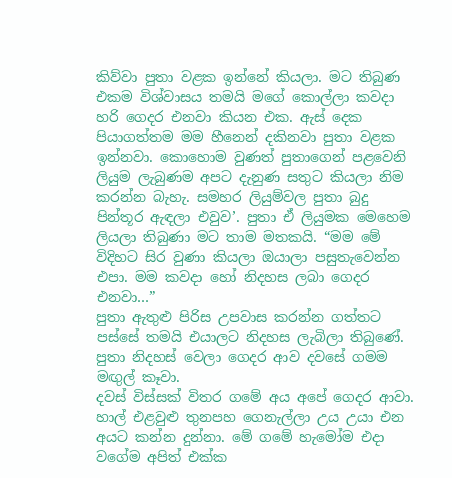කිව්වා පුතා වළක ඉන්නේ කියලා. මට තිබුණ එකම විශ්වාසය තමයි මගේ කොල්ලා කවදා හරි ගෙදර එනවා කියන එක. ඇස් දෙක පියාගත්තම මම හීනෙන් දකිනවා පුතා වළක ඉන්නවා. කොහොම වුණත් පුතාගෙන් පළවෙනි ලියුම ලැබුණම අපට දැනුණ සතුට කියලා නිම කරන්න බැහැ. සමහර ලියුම්වල පුතා බුදු පින්තූර ඇඳලා එවුව‍’. පුතා ඒ ලියුමක මෙහෙම ලියලා තිබුණා මට තාම මතකයි. “මම මේ විදිහට සිර වුණා කියලා ඔයාලා පසුතැවෙන්න එපා. මම කවදා හෝ නිදහස ලබා ගෙදර එනවා…”
පුතා ඇතුළු පිරිස උපවාස කරන්න ගත්තට පස්සේ තමයි එයාලට නිදහස ලැබිලා තිබුණේ. පුතා නිදහස් වෙලා ගෙදර ආව දවසේ ගමම මඟුල් කෑවා.
දවස් විස්සක් විතර ගමේ අය අපේ ගෙදර ආවා. හාල් එළවුළු තුනපහ ගෙනැල්ලා උය උයා එන අයට කන්න දුන්නා. මේ ගමේ හැමෝම එදා වගේම අපිත් එක්ක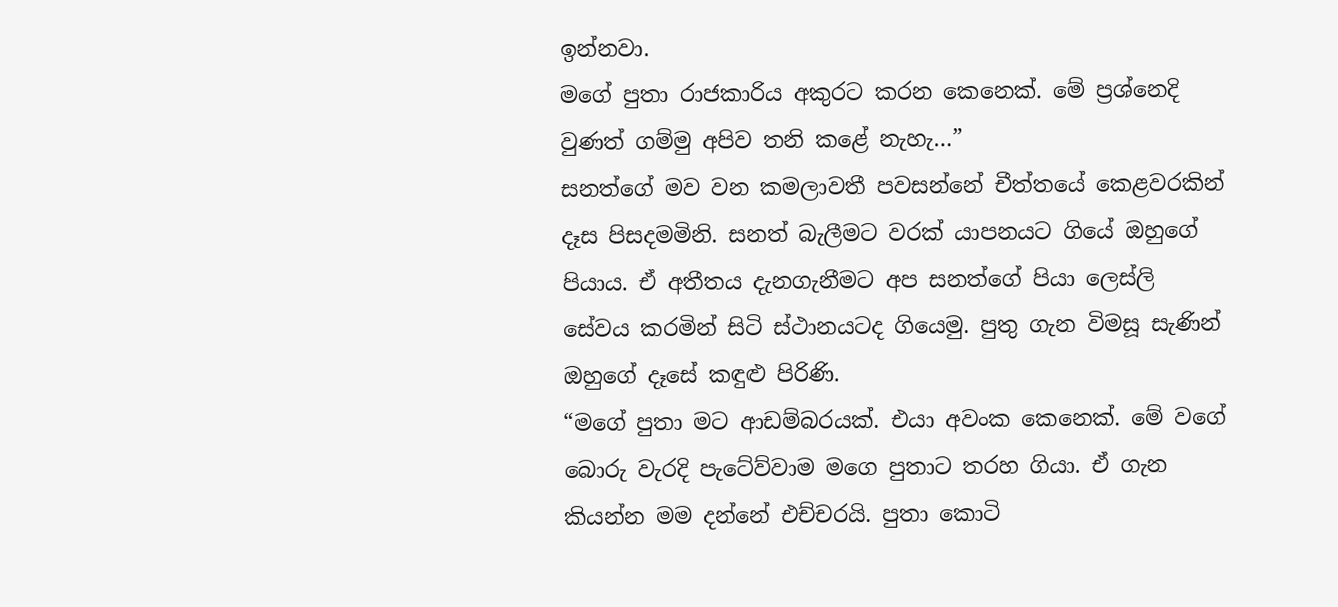ඉන්නවා.
මගේ පුතා රාජකාරිය අකුරට කරන කෙනෙක්. මේ ප්‍රශ්නෙදි වුණත් ගම්මු අපිව තනි කළේ නැහැ…”
සනත්ගේ මව වන කමලාවතී පවසන්නේ චීත්තයේ කෙළවරකින් දෑස පිසදමමිනි. සනත් බැලීමට වරක් යාපනයට ගියේ ඔහුගේ පියාය. ඒ අතීතය දැනගැනීමට අප සනත්ගේ පියා ලෙස්ලි සේවය කරමින් සිටි ස්ථානයටද ගියෙමු. පුතු ගැන විමසූ සැණින් ඔහුගේ දෑසේ කඳුළු පිරිණි.
“මගේ පුතා මට ආඩම්බරයක්. එයා අවංක කෙනෙක්. මේ වගේ බොරු වැරදි පැටේව්වාම මගෙ පුතාට තරහ ගියා. ඒ ගැන කියන්න මම දන්නේ එච්චරයි. පුතා කොටි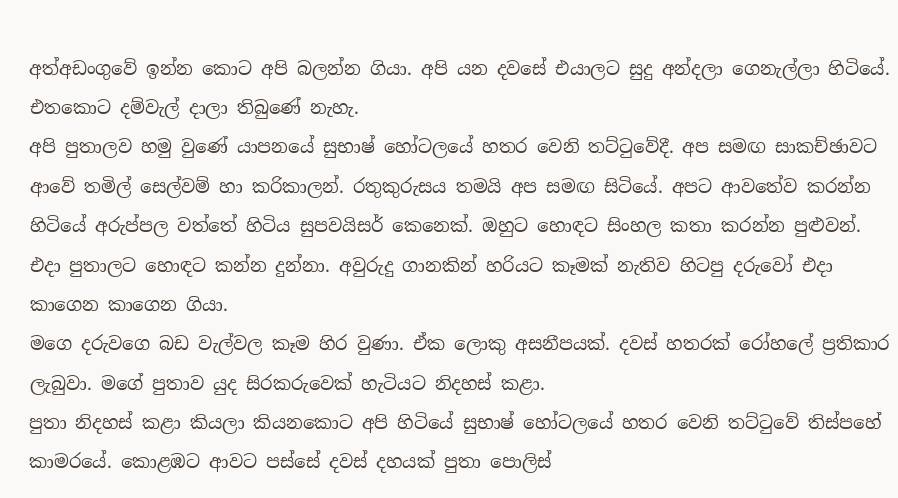අත්අඩංගුවේ ඉන්න කොට අපි බලන්න ගියා. අපි යන දවසේ එයාලට සුදු අන්දලා ගෙනැල්ලා හිටියේ. එතකොට දම්වැල් දාලා තිබුණේ නැහැ.
අපි පුතාලව හමු වුණේ යාපනයේ සුභාෂ් හෝටලයේ හතර වෙනි තට්ටුවේදී. අප සමඟ සාකච්ඡාවට ආවේ තමිල් සෙල්වම් හා කරිකාලන්. රතුකුරුසය තමයි අප සමඟ සිටියේ. අපට ආවතේව කරන්න හිටියේ අරුප්පල වත්තේ හිටිය සුපවයිසර් කෙනෙක්. ඔහුට හොඳට සිංහල කතා කරන්න පුළුවන්.
එදා පුතාලට හොඳට කන්න දුන්නා. අවුරුදු ගානකින් හරියට කෑමක් නැතිව හිටපු දරුවෝ එදා කාගෙන කාගෙන ගියා.
මගෙ දරුවගෙ බඩ වැල්වල කෑම හිර වුණා. ඒක ලොකු අසනීපයක්. දවස් හතරක් රෝහලේ ප්‍රතිකාර ලැබුවා. මගේ පුතාව යුද සිරකරුවෙක් හැටියට නිදහස් කළා.
පුතා නිදහස් කළා කියලා කියනකොට අපි හිටියේ සුභාෂ් හෝටලයේ හතර වෙනි තට්ටුවේ තිස්පහේ කාමරයේ. කොළඹට ආවට පස්සේ දවස් දහයක් පුතා පොලිස්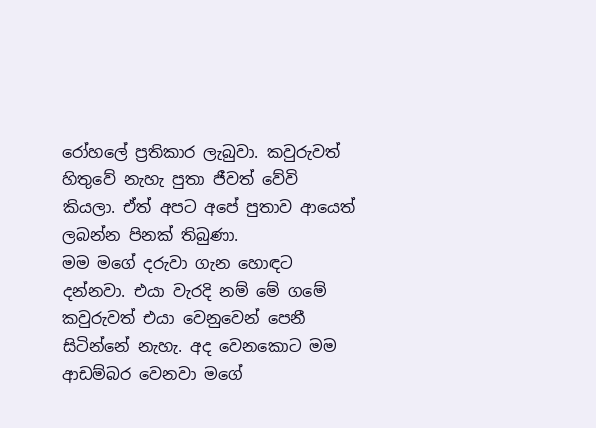රෝහලේ ප්‍රතිකාර ලැබුවා. කවුරුවත් හිතුවේ නැහැ පුතා ජීවත් වේවි කියලා. ඒත් අපට අපේ පුතාව ආයෙත් ලබන්න පිනක් තිබුණා.
මම මගේ දරුවා ගැන හොඳට දන්නවා. එයා වැරදි නම් මේ ගමේ කවුරුවත් එයා වෙනුවෙන් පෙනී සිටින්නේ නැහැ. අද වෙනකොට මම ආඩම්බර වෙනවා මගේ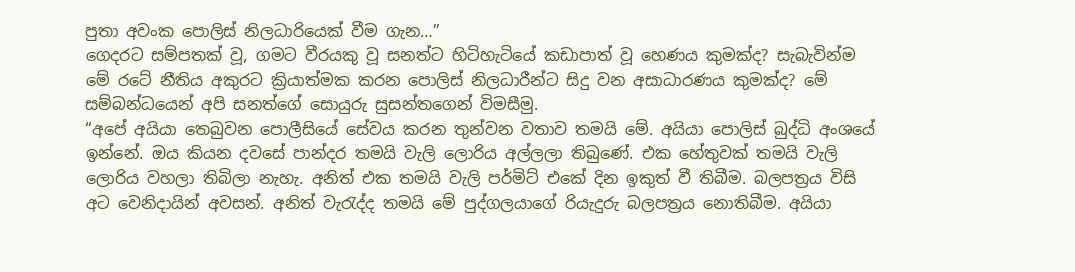පුතා අවංක පොලිස් නිලධාරියෙක් වීම ගැන…”
ගෙදරට සම්පතක් වූ, ගමට වීරයකු වූ සනත්ට හිටිහැටියේ කඩාපාත් වූ හෙණය කුමක්ද? සැබැවින්ම මේ රටේ නීතිය අකුරට ක්‍රියාත්මක කරන පොලිස් නිලධාරීන්ට සිදු වන අසාධාරණය කුමක්ද? මේ සම්බන්ධයෙන් අපි සනත්ගේ සොයුරු සුසන්තගෙන් විමසීමු.
“අපේ අයියා තෙබුවන පොලීසියේ සේවය කරන තුන්වන වතාව තමයි මේ. අයියා පොලිස් බුද්ධි අංශයේ ඉන්නේ. ඔය කියන දවසේ පාන්දර තමයි වැලි ලොරිය අල්ලලා තිබුණේ. එක හේතුවක් තමයි වැලි ලොරිය වහලා තිබිලා නැහැ. අනිත් එක තමයි වැලි පර්මිට් එකේ දින ඉකුත් වී තිබීම. බලපත්‍රය විසි අට වෙනිදායින් අවසන්. අනිත් වැරැද්ද තමයි මේ පුද්ගලයාගේ රියැදුරු බලපත්‍රය නොතිබීම. අයියා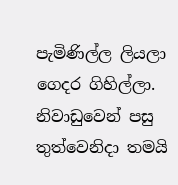පැමිණිල්ල ලියලා ගෙදර ගිහිල්ලා. නිවාඩුවෙන් පසු තුත්වෙනිදා තමයි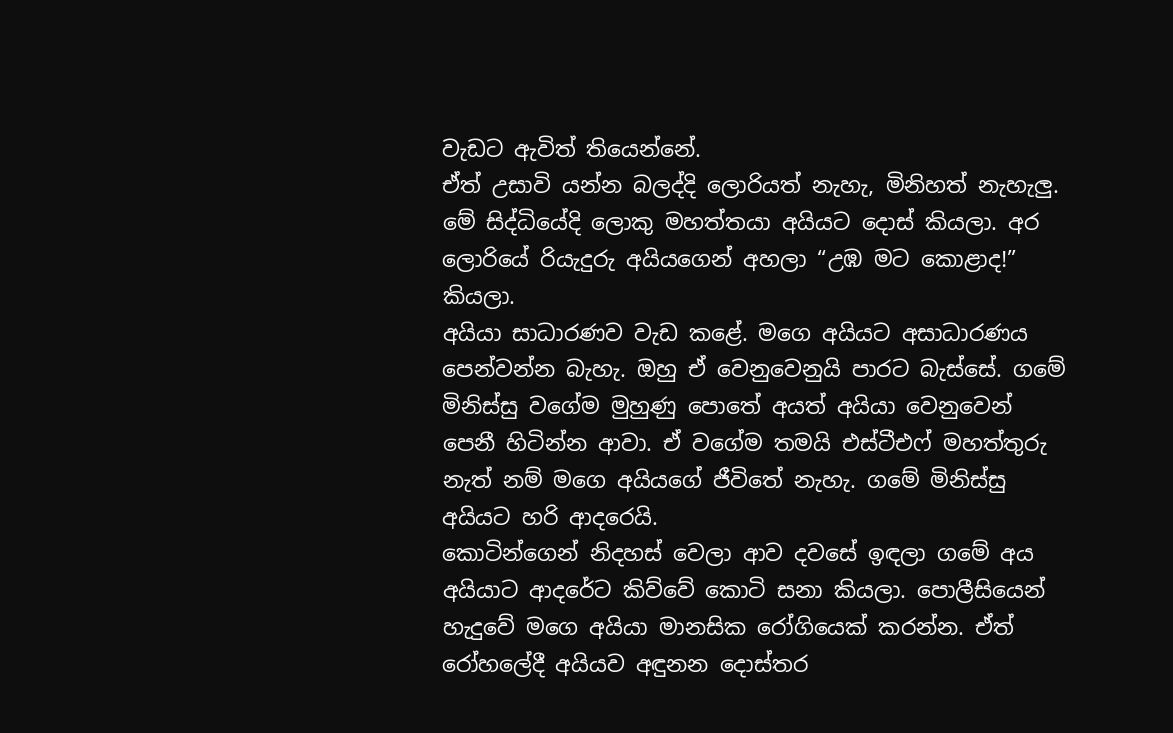වැඩට ඇවිත් තියෙන්නේ.
ඒත් උසාවි යන්න බලද්දි ලොරියත් නැහැ, මිනිහත් නැහැලු. මේ සිද්ධියේදි ලොකු මහත්තයා අයියට දොස් කියලා. අර ලොරියේ රියැදුරු අයියගෙන් අහලා “උඹ මට කොළාද!” කියලා.
අයියා සාධාරණව වැඩ කළේ. මගෙ අයියට අසාධාරණය පෙන්වන්න බැහැ. ඔහු ඒ වෙනුවෙනුයි පාරට බැස්සේ. ගමේ මිනිස්සු වගේම මුහුණු පොතේ අයත් අයියා වෙනුවෙන් පෙනී හිටින්න ආවා. ඒ වගේම තමයි එස්ටීඑෆ් මහත්තුරු නැත් නම් මගෙ අයියගේ ජීවිතේ නැහැ. ගමේ මිනිස්සු අයියට හරි ආදරෙයි.
කොටින්ගෙන් නිදහස් වෙලා ආව දවසේ ඉඳලා ගමේ අය අයියාට ආදරේට කිව්වේ කොටි සනා කියලා. පොලීසියෙන් හැදුවේ මගෙ අයියා මානසික රෝගියෙක් කරන්න. ඒත් රෝහලේදී අයියව අඳුනන දොස්තර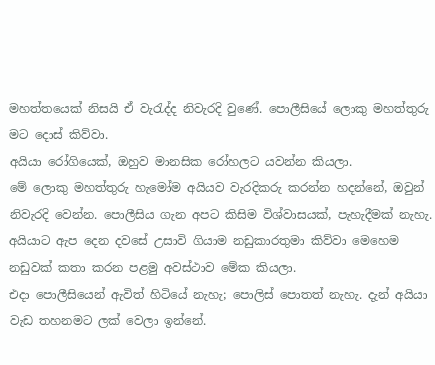මහත්තයෙක් නිසයි ඒ වැරැද්ද නිවැරදි වුණේ. පොලීසියේ ලොකු මහත්තුරු මට දොස් කිව්වා.
අයියා රෝගියෙක්, ඔහුව මානසික රෝහලට යවන්න කියලා.
මේ ලොකු මහත්තුරු හැමෝම අයියව වැරදිකරු කරන්න හදන්නේ, ඔවුන් නිවැරදි වෙන්න. පොලීසිය ගැන අපට කිසිම විශ්වාසයක්, පැහැදීමක් නැහැ. අයියාට ඇප දෙන දවසේ උසාවි ගියාම නඩුකාරතුමා කිව්වා මෙහෙම නඩුවක් කතා කරන පළමු අවස්ථාව මේක කියලා.
එදා පොලීසියෙන් ඇවිත් හිටියේ නැහැ; පොලිස් පොතත් නැහැ. දැන් අයියා වැඩ තහනමට ලක් වෙලා ඉන්නේ.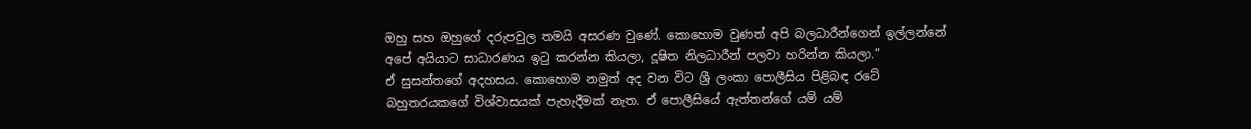ඔහු සහ ඔහුගේ දරුපවුල තමයි අසරණ වුණේ. කොහොම වුණත් අපි බලධාරීන්ගෙන් ඉල්ලන්නේ අපේ අයියාට සාධාරණය ඉටු කරන්න කියලා, දූෂිත නිලධාරීන් පලවා හරින්න කියලා.”
ඒ සුසන්තගේ අදහසය. කොහොම නමුත් අද වන විට ශ්‍රී ලංකා පොලීසිය පිළිබඳ රටේ බහුතරයකගේ විශ්වාසයක් පැහැදීමක් නැත. ඒ පොලීසියේ ඇත්තන්ගේ යම් යම්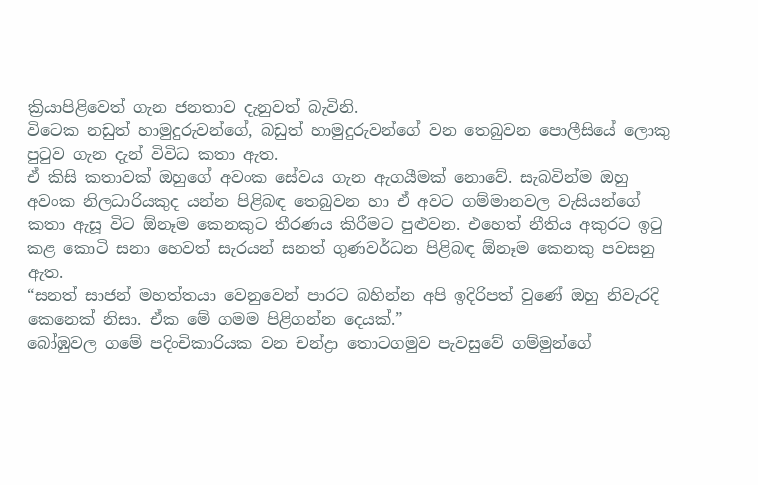ක්‍රියාපිළිවෙත් ගැන ජනතාව දැනුවත් බැවිනි.
විටෙක නඩුත් හාමුදුරුවන්ගේ, බඩුත් හාමුදුරුවන්ගේ වන තෙබුවන පොලීසියේ ලොකු පුටුව ගැන දැන් විවිධ කතා ඇත.
ඒ කිසි කතාවක් ඔහුගේ අවංක සේවය ගැන ඇගයීමක් නොවේ. සැබවින්ම ඔහු අවංක නිලධාරියකුද යන්න පිළිබඳ තෙබුවන හා ඒ අවට ගම්මානවල වැසියන්ගේ කතා ඇසූ විට ඕනෑම කෙනකුට තීරණය කිරීමට පුළුවන. එහෙත් නීතිය අකුරට ඉටු කළ කොටි සනා හෙවත් සැරයන් සනත් ගුණවර්ධන පිළිබඳ ඕනෑම කෙනකු පවසනු ඇත.
“සනත් සාජන් මහත්තයා වෙනුවෙන් පාරට බහින්න අපි ඉදිරිපත් වුණේ ඔහු නිවැරදි කෙනෙක් නිසා. ඒක මේ ගමම පිළිගන්න දෙයක්.”
බෝඹුවල ගමේ පදිංචිකාරියක වන චන්ද්‍රා තොටගමුව පැවසුවේ ගම්මුන්ගේ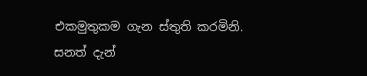එකමුතුකම ගැන ස්තුති කරමිනි.
සනත් දැන්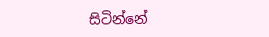සිටින්නේ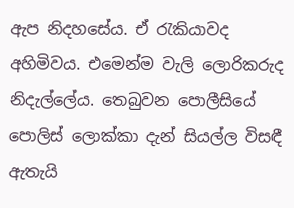ඇප නිදහසේය. ඒ රැකියාවද අහිමිවය. එමෙන්ම වැලි ලොරිකරුද නිදැල්ලේය. තෙබුවන පොලීසියේ පොලිස් ලොක්කා දැන් සියල්ල විසඳී ඇතැයි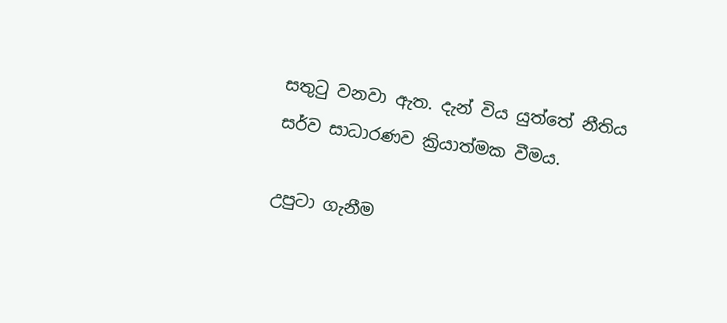සතුටු වනවා ඇත. දැන් විය යුත්තේ නීතිය සර්ව සාධාරණව ක්‍රියාත්මක වීමය.

උපුටා ගැනීම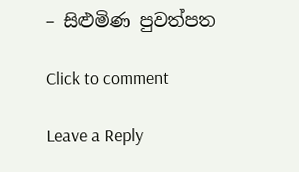– සිළුමිණ පුවත්පත

Click to comment

Leave a Reply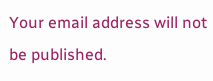Your email address will not be published.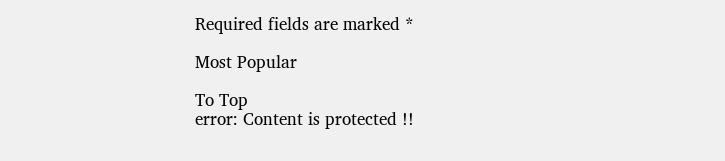Required fields are marked *

Most Popular

To Top
error: Content is protected !!